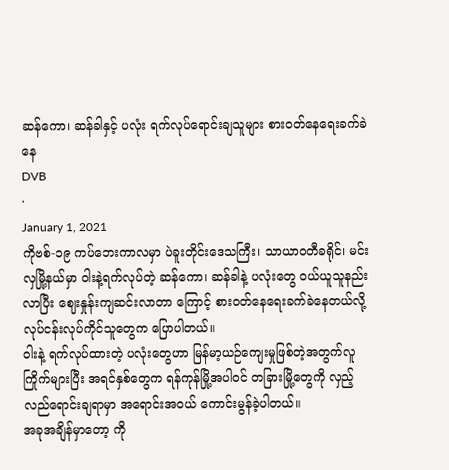ဆန်ကော၊ ဆန်ခါနှင့် ပလုံး ရက်လုပ်ရောင်းချသူများ စားဝတ်နေရေးခက်ခဲနေ
DVB
·
January 1, 2021
ကိုဗစ်-၁၉ ကပ်ဘေးကာလမှာ ပဲခူးတိုင်းဒေသကြီး၊ သာယာဝတီခရိုင်၊ မင်းလှမြို့နယ်မှာ ဝါးနဲ့ရက်လုပ်တဲ့ ဆန်ကော၊ ဆန်ခါနဲ့ ပလုံးတွေ ဝယ်ယူသူနည်းလာပြီး ဈေးနှုန်းကျဆင်းလာတာ ကြောင့် စားဝတ်နေရေးခက်ခဲနေတယ်လို့ လုပ်ငန်းလုပ်ကိုင်သူတွေက ပြောပါတယ်။
ဝါးနဲ့ ရက်လုပ်ထားတဲ့ ပလုံးတွေဟာ မြန်မာ့ယဉ်ကျေးမှုဖြစ်တဲ့အတွက်လူကြိုက်များပြီး အရင်နှစ်တွေက ရန်ကုန်မြို့အပါဝင် တခြားမြို့တွေကို လှည့်လည်ရောင်းချရာမှာ အရောင်းအဝယ် ကောင်းမွန်ခဲ့ပါတယ်။
အခုအချိန်မှာတော့ ကို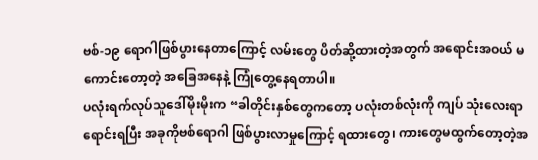ဗစ်-၁၉ ရောဂါဖြစ်ပွားနေတာကြောင့် လမ်းတွေ ပိတ်ဆို့ထားတဲ့အတွက် အရောင်းအဝယ် မကောင်းတော့တဲ့ အခြေအနေနဲ့ ကြုံတွေ့နေရတာပါ။
ပလုံးရက်လုပ်သူဒေါ်မိုးမိုးက “ခါတိုင်းနှစ်တွေကတော့ ပလုံးတစ်လုံးကို ကျပ် သုံးလေးရာ ရောင်းရပြီး အခုကိုဗစ်ရောဂါ ဖြစ်ပွားလာမှုကြောင့် ရထားတွေ၊ ကားတွေမထွက်တော့တဲ့အ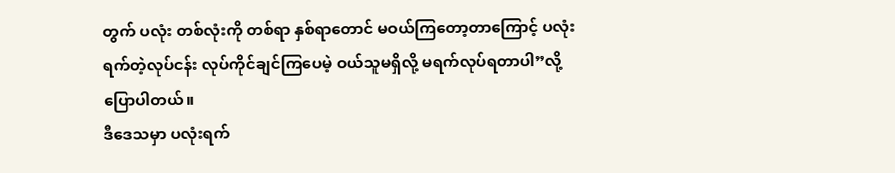တွက် ပလုံး တစ်လုံးကို တစ်ရာ နှစ်ရာတောင် မဝယ်ကြတော့တာကြောင့် ပလုံးရက်တဲ့လုပ်ငန်း လုပ်ကိုင်ချင်ကြပေမဲ့ ဝယ်သူမရှိလို့ မရက်လုပ်ရတာပါ”လို့ ပြောပါတယ်။
ဒီဒေသမှာ ပလုံးရက်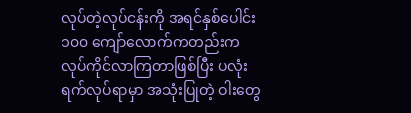လုပ်တဲ့လုပ်ငန်းကို အရင်နှစ်ပေါင်း ၁၀၀ ကျော်လောက်ကတည်းက လုပ်ကိုင်လာကြတာဖြစ်ပြီး ပလုံးရက်လုပ်ရာမှာ အသုံးပြုတဲ့ ဝါးတွေ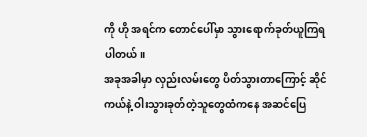ကို ဟို အရင်က တောင်ပေါ်မှာ သွားရောက်ခုတ်ယူကြရပါတယ်။
အခုအခါမှာ လှည်းလမ်းတွေ ပိတ်သွားတာကြောင့် ဆိုင်ကယ်နဲ့ ဝါးသွားခုတ်တဲ့သူတွေထံကနေ အဆင်ပြေ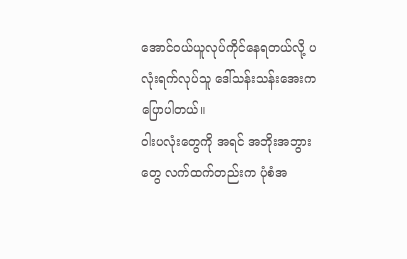အောင်ဝယ်ယူလုပ်ကိုင်နေရတယ်လို့ ပလုံးရက်လုပ်သူ ဒေါ်သန်းသန်းအေးက ပြောပါတယ်။
ဝါးပလုံးတွေကို အရင် အဘိုးအဘွားတွေ လက်ထက်တည်းက ပုံစံအ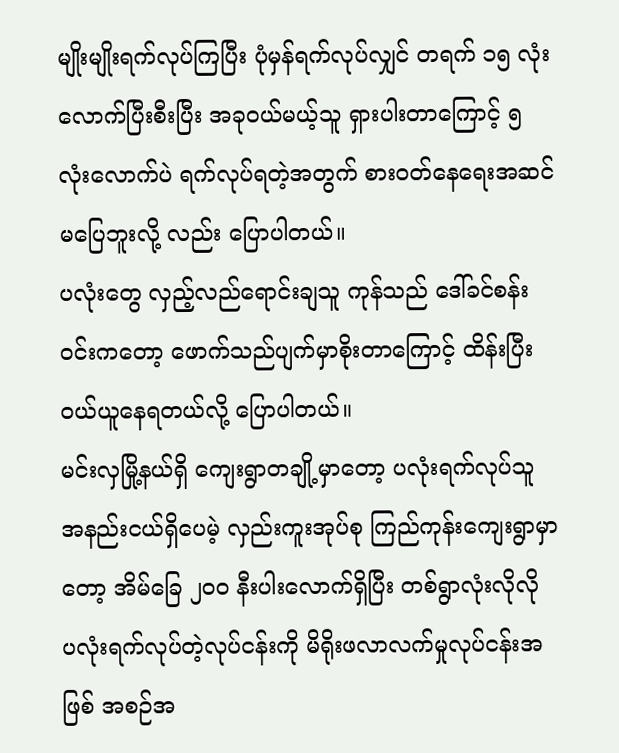မျိုးမျိုးရက်လုပ်ကြပြီး ပုံမှန်ရက်လုပ်လျှင် တရက် ၁၅ လုံး လောက်ပြီးစီးပြီး အခုဝယ်မယ့်သူ ရှားပါးတာကြောင့် ၅ လုံးလောက်ပဲ ရက်လုပ်ရတဲ့အတွက် စားဝတ်နေရေးအဆင်မပြေဘူးလို့ လည်း ပြောပါတယ်။
ပလုံးတွေ လှည့်လည်ရောင်းချသူ ကုန်သည် ဒေါ်ခင်စန်းဝင်းကတော့ ဖောက်သည်ပျက်မှာစိုးတာကြောင့် ထိန်းပြီး ဝယ်ယူနေရတယ်လို့ ပြောပါတယ်။
မင်းလှမြို့နယ်ရှိ ကျေးရွာတချို့မှာတော့ ပလုံးရက်လုပ်သူ အနည်းငယ်ရှိပေမဲ့ လှည်းကူးအုပ်စု ကြည်ကုန်းကျေးရွာမှာတော့ အိမ်ခြေ ၂၀၀ နီးပါးလောက်ရှိပြီး တစ်ရွာလုံးလိုလို ပလုံးရက်လုပ်တဲ့လုပ်ငန်းကို မိရိုးဖလာလက်မှုလုပ်ငန်းအဖြစ် အစဉ်အ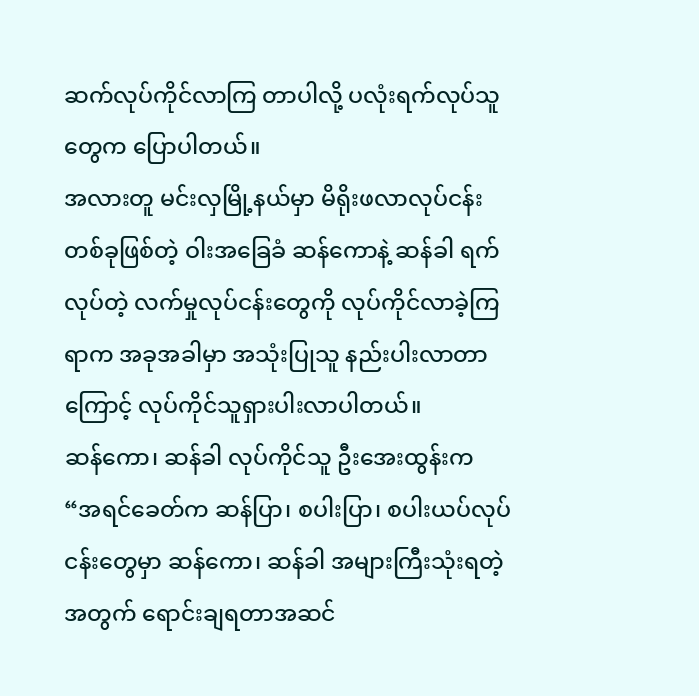ဆက်လုပ်ကိုင်လာကြ တာပါလို့ ပလုံးရက်လုပ်သူတွေက ပြောပါတယ်။
အလားတူ မင်းလှမြို့နယ်မှာ မိရိုးဖလာလုပ်ငန်းတစ်ခုဖြစ်တဲ့ ဝါးအခြေခံ ဆန်ကောနဲ့ ဆန်ခါ ရက်လုပ်တဲ့ လက်မှုလုပ်ငန်းတွေကို လုပ်ကိုင်လာခဲ့ကြရာက အခုအခါမှာ အသုံးပြုသူ နည်းပါးလာတာကြောင့် လုပ်ကိုင်သူရှားပါးလာပါတယ်။
ဆန်ကော၊ ဆန်ခါ လုပ်ကိုင်သူ ဦးအေးထွန်းက “အရင်ခေတ်က ဆန်ပြာ၊ စပါးပြာ၊ စပါးယပ်လုပ်ငန်းတွေမှာ ဆန်ကော၊ ဆန်ခါ အများကြီးသုံးရတဲ့အတွက် ရောင်းချရတာအဆင်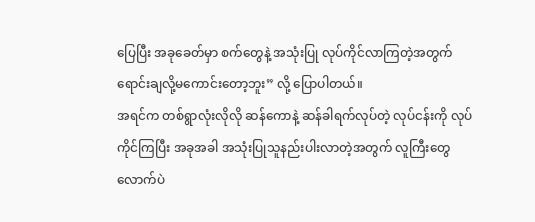ပြေပြီး အခုခေတ်မှာ စက်တွေနဲ့ အသုံးပြု လုပ်ကိုင်လာကြတဲ့အတွက် ရောင်းချလို့မကောင်းတော့ဘူး” လို့ ပြောပါတယ်။
အရင်က တစ်ရွာလုံးလိုလို ဆန်ကောနဲ့ ဆန်ခါရက်လုပ်တဲ့ လုပ်ငန်းကို လုပ်ကိုင်ကြပြီး အခုအခါ အသုံးပြုသူနည်းပါးလာတဲ့အတွက် လူကြီးတွေလောက်ပဲ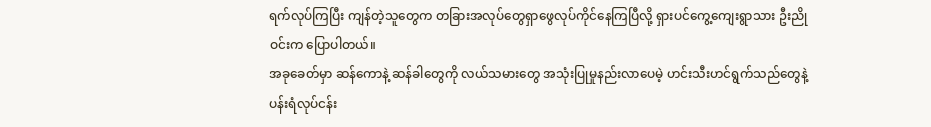ရက်လုပ်ကြပြီး ကျန်တဲ့သူတွေက တခြားအလုပ်တွေရှာဖွေလုပ်ကိုင်နေကြပြီလို့ ရှားပင်ကွေ့ကျေးရွာသား ဦးညိုဝင်းက ပြောပါတယ်။
အခုခေတ်မှာ ဆန်ကောနဲ့ ဆန်ခါတွေကို လယ်သမားတွေ အသုံးပြုမှုနည်းလာပေမဲ့ ဟင်းသီးဟင်ရွက်သည်တွေနဲ့ ပန်းရံလုပ်ငန်း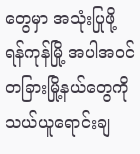တွေမှာ အသုံးပြုဖို့ ရန်ကုန်မြို့ အပါအဝင် တခြားမြို့နယ်တွေကို သယ်ယူရောင်းချ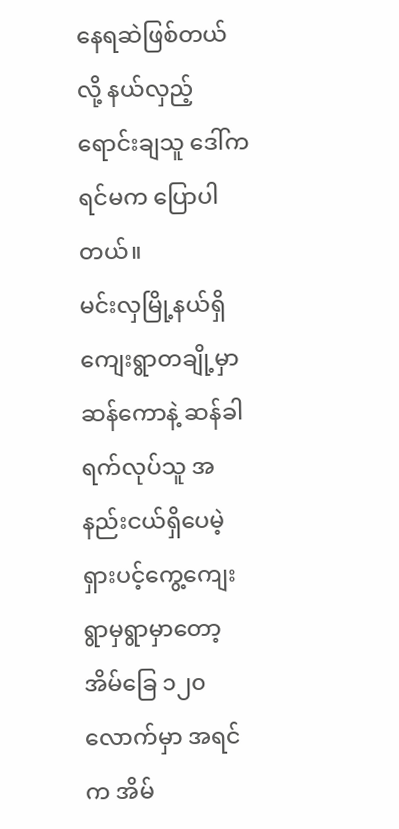နေရဆဲဖြစ်တယ်လို့ နယ်လှည့် ရောင်းချသူ ဒေါ်ကရင်မက ပြောပါတယ်။
မင်းလှမြို့နယ်ရှိ ကျေးရွာတချို့မှာ ဆန်ကောနဲ့ ဆန်ခါ ရက်လုပ်သူ အနည်းငယ်ရှိပေမဲ့ ရှားပင့်ကွေ့ကျေးရွာမှရွာမှာတော့ အိမ်ခြေ ၁၂၀ လောက်မှာ အရင်က အိမ်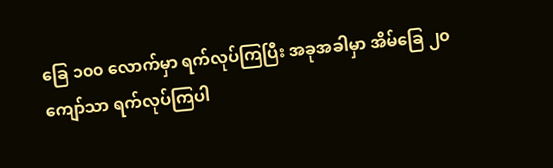ခြေ ၁၀၀ လောက်မှာ ရက်လုပ်ကြပြီး အခုအခါမှာ အိမ်ခြေ ၂၀ ကျော်သာ ရက်လုပ်ကြပါ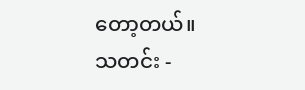တော့တယ်။
သတင်း -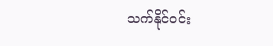သက်နိုင်ဝင်း